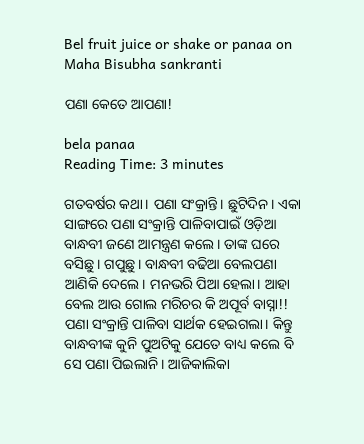Bel fruit juice or shake or panaa on Maha Bisubha sankranti

ପଣା କେତେ ଆପଣା!

bela panaa
Reading Time: 3 minutes

ଗତବର୍ଷର କଥା। ପଣା ସଂକ୍ରାନ୍ତି। ଛୁଟିଦିନ। ଏକା ସାଙ୍ଗରେ ପଣା ସଂକ୍ରାନ୍ତି ପାଳିବାପାଇଁ ଓଡ଼ିଆ ବାନ୍ଧବୀ ଜଣେ ଆମନ୍ତ୍ରଣ କଲେ। ତାଙ୍କ ଘରେ ବସିଛୁ। ଗପୁଛୁ। ବାନ୍ଧବୀ ବଢିଆ ବେଲପଣା ଆଣିକି ଦେଲେ। ମନଭରି ପିଆ ହେଲା। ଆହା ବେଲ ଆଉ ଗୋଲ ମରିଚର କି ଅପୂର୍ବ ବାସ୍ନା!! ପଣା ସଂକ୍ରାନ୍ତି ପାଳିବା ସାର୍ଥକ ହେଇଗଲା। କିନ୍ତୁ ବାନ୍ଧବୀଙ୍କ କୁନି ପୁଅଟିକୁ ଯେତେ ବାଧ୍ୟ କଲେ ବି ସେ ପଣା ପିଇଲାନି। ଆଜିକାଲିକା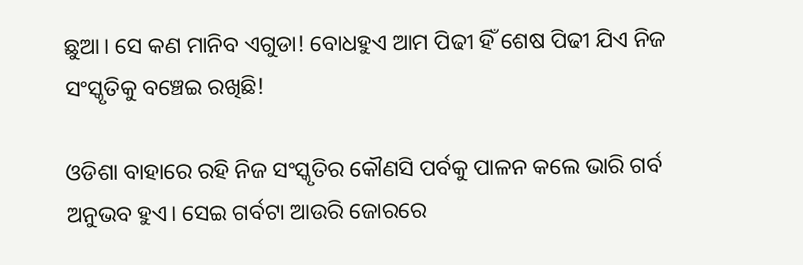ଛୁଆ। ସେ କଣ ମାନିବ ଏଗୁଡା! ବୋଧହୁଏ ଆମ ପିଢୀ ହିଁ ଶେଷ ପିଢୀ ଯିଏ ନିଜ ସଂସ୍କୃତିକୁ ବଞ୍ଚେଇ ରଖିଛି!

ଓଡିଶା ବାହାରେ ରହି ନିଜ ସଂସ୍କୃତିର କୌଣସି ପର୍ବକୁ ପାଳନ କଲେ ଭାରି ଗର୍ବ ଅନୁଭବ ହୁଏ। ସେଇ ଗର୍ବଟା ଆଉରି ଜୋରରେ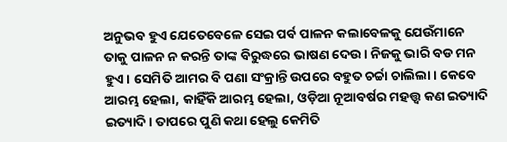ଅନୁଭବ ହୁଏ ଯେତେବେଳେ ସେଇ ପର୍ବ ପାଳନ କଲାବେଳକୁ ଯେଉଁମାନେ ତାକୁ ପାଳନ ନ କରନ୍ତି ତାଙ୍କ ବିରୁଦ୍ଧରେ ଭାଷଣ ଦେଉ। ନିଜକୁ ଭାରି ବଡ ମନ ହୁଏ। ସେମିତି ଆମର ବି ପଣା ସଂକ୍ରାନ୍ତି ଉପରେ ବହୁତ ଚର୍ଚ୍ଚା ଚାଲିଲା। କେବେ ଆରମ୍ଭ ହେଲା, କାହିଁକି ଆରମ୍ଭ ହେଲା, ଓଡ଼ିଆ ନୂଆବର୍ଷର ମହତ୍ତ୍ୱ କଣ ଇତ୍ୟାଦି ଇତ୍ୟାଦି। ତାପରେ ପୁଣି କଥା ହେଲୁ କେମିତି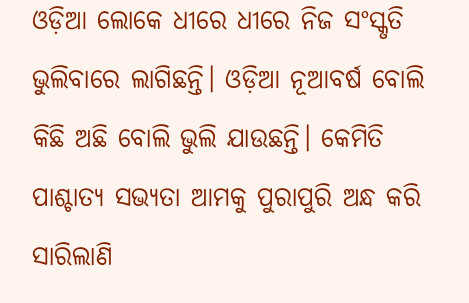ଓଡ଼ିଆ ଲୋକେ ଧୀରେ ଧୀରେ ନିଜ ସଂସ୍କୃତି ଭୁଲିବାରେ ଲାଗିଛନ୍ତି। ଓଡ଼ିଆ ନୂଆବର୍ଷ ବୋଲି କିଛି ଅଛି ବୋଲି ଭୁଲି ଯାଉଛନ୍ତି। କେମିତି ପାଶ୍ଚାତ୍ୟ ସଭ୍ୟତା ଆମକୁ ପୁରାପୁରି ଅନ୍ଧ କରି ସାରିଲାଣି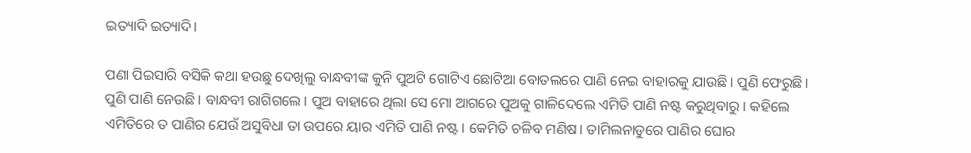ଇତ୍ୟାଦି ଇତ୍ୟାଦି।

ପଣା ପିଇସାରି ବସିକି କଥା ହଉଛୁ ଦେଖିଲୁ ବାନ୍ଧବୀଙ୍କ କୁନି ପୁଅଟି ଗୋଟିଏ ଛୋଟିଆ ବୋତଲରେ ପାଣି ନେଇ ବାହାରକୁ ଯାଉଛି। ପୁଣି ଫେରୁଛି। ପୁଣି ପାଣି ନେଉଛି। ବାନ୍ଧବୀ ରାଗିଗଲେ। ପୁଅ ବାହାରେ ଥିଲା ସେ ମୋ ଆଗରେ ପୁଅକୁ ଗାଳିଦେଲେ ଏମିତି ପାଣି ନଷ୍ଟ କରୁଥିବାରୁ। କହିଲେ ଏମିତିରେ ତ ପାଣିର ଯେଉଁ ଅସୁବିଧା ତା ଉପରେ ୟାର ଏମିତି ପାଣି ନଷ୍ଟ। କେମିତି ଚଳିବ ମଣିଷ। ତାମିଲନାଡୁରେ ପାଣିର ଘୋର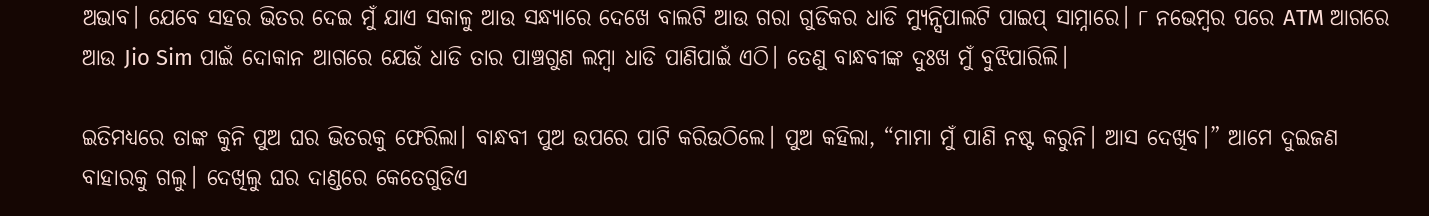ଅଭାବ। ଯେବେ ସହର ଭିତର ଦେଇ ମୁଁ ଯାଏ ସକାଳୁ ଆଉ ସନ୍ଧ୍ୟାରେ ଦେଖେ ବାଲଟି ଆଉ ଗରା ଗୁଡିକର ଧାଡି ମ୍ୟୁନ୍ସିପାଲଟି ପାଇପ୍ ସାମ୍ନାରେ। ୮ ନଭେମ୍ବର ପରେ ATM ଆଗରେ ଆଉ Jio Sim ପାଇଁ ଦୋକାନ ଆଗରେ ଯେଉଁ ଧାଡି ତାର ପାଞ୍ଚଗୁଣ ଲମ୍ବା ଧାଡି ପାଣିପାଇଁ ଏଠି। ତେଣୁ ବାନ୍ଧବୀଙ୍କ ଦୁଃଖ ମୁଁ ବୁଝିପାରିଲି।

ଇତିମଧ୍ୟରେ ତାଙ୍କ କୁନି ପୁଅ ଘର ଭିତରକୁ ଫେରିଲା। ବାନ୍ଧବୀ ପୁଅ ଉପରେ ପାଟି କରିଉଠିଲେ। ପୁଅ କହିଲା, “ମାମା ମୁଁ ପାଣି ନଷ୍ଟ କରୁନି। ଆସ ଦେଖିବ।” ଆମେ ଦୁଇଜଣ ବାହାରକୁ ଗଲୁ। ଦେଖିଲୁ ଘର ଦାଣ୍ଡରେ କେତେଗୁଡିଏ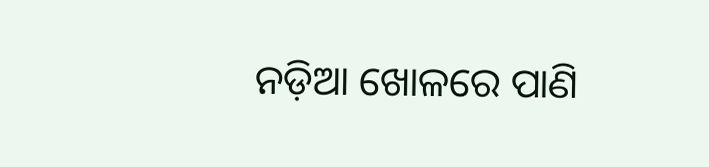ନଡ଼ିଆ ଖୋଳରେ ପାଣି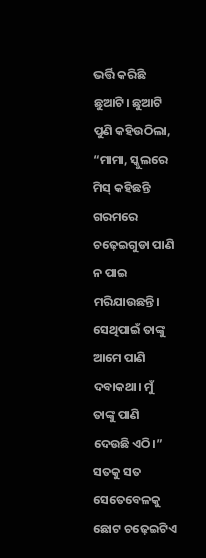ଭର୍ତ୍ତି କରିଛି ଛୁଆଟି। ଛୁଆଟି ପୁଣି କହିଉଠିଲା, “ମାମା, ସ୍କୁଲରେ ମିସ୍ କହିଛନ୍ତି ଗରମରେ ଚଢ଼େଇଗୁଡା ପାଣି ନ ପାଇ ମରିଯାଉଛନ୍ତି। ସେଥିପାଇଁ ତାଙ୍କୁ ଆମେ ପାଣି ଦବାକଥା। ମୁଁ ତାଙ୍କୁ ପାଣି ଦେଉଛି ଏଠି।” ସତକୁ ସତ ସେତେବେଳକୁ ଛୋଟ ଚଢ଼େଇଟିଏ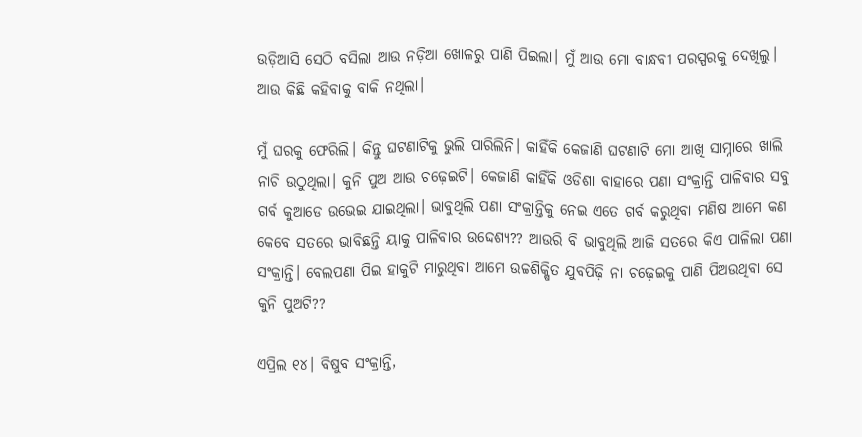ଉଡ଼ିଆସି ସେଠି ବସିଲା ଆଉ ନଡ଼ିଆ ଖୋଳରୁ ପାଣି ପିଇଲା। ମୁଁ ଆଉ ମୋ ବାନ୍ଧବୀ ପରସ୍ପରକୁ ଦେଖିଲୁ। ଆଉ କିଛି କହିବାକୁ ବାକି ନଥିଲା।

ମୁଁ ଘରକୁ ଫେରିଲି। କିନ୍ତୁ ଘଟଣାଟିକୁ ଭୁଲି ପାରିଲିନି। କାହିଁକି କେଜାଣି ଘଟଣାଟି ମୋ ଆଖି ସାମ୍ନାରେ ଖାଲି ନାଚି ଉଠୁଥିଲା। କୁନି ପୁଅ ଆଉ ଚଢ଼େଇଟି। କେଜାଣି କାହିଁକି ଓଡିଶା ବାହାରେ ପଣା ସଂକ୍ରାନ୍ତି ପାଳିବାର ସବୁ ଗର୍ବ କୁଆଡେ ଉଭେଇ ଯାଇଥିଲା। ଭାବୁଥିଲି ପଣା ସଂକ୍ରାନ୍ତିକୁ ନେଇ ଏତେ ଗର୍ବ କରୁଥିବା ମଣିଷ ଆମେ କଣ କେବେ ସତରେ ଭାବିଛନ୍ତି ୟାକୁ ପାଳିବାର ଉଦ୍ଦେଶ୍ୟ?? ଆଉରି ବି ଭାବୁଥିଲି ଆଜି ସତରେ କିଏ ପାଳିଲା ପଣା ସଂକ୍ରାନ୍ତି। ବେଲପଣା ପିଇ ହାକୁଟି ମାରୁଥିବା ଆମେ ଉଚ୍ଚଶିକ୍ଷିତ ଯୁବପିଢ଼ି ନା ଚଢ଼େଇକୁ ପାଣି ପିଅଉଥିବା ସେ କୁନି ପୁଅଟି??

ଏପ୍ରିଲ ୧୪। ବିଷୁବ ସଂକ୍ରାନ୍ତି,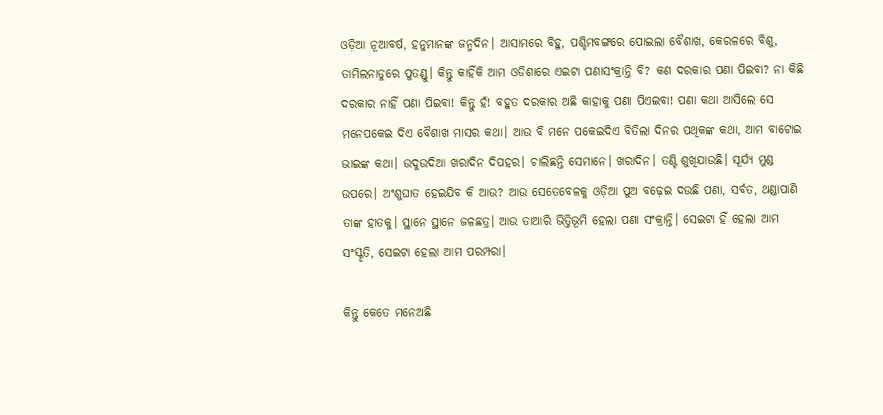ଓଡ଼ିଆ ନୂଆବର୍ଷ, ହନୁମାନଙ୍କ ଜନ୍ମଦିନ। ଆସାମରେ ବିହୁ, ପଶ୍ଚିମବଙ୍ଗରେ ପୋଇଲା ବୈଶାଖ, କେରଳରେ ବିଶୁ, ତାମିଲନାଡୁରେ ପୁତଣ୍ଡୁ। କିନ୍ତୁ କାହିଁକି ଆମ ଓଡିଶାରେ ଏଇଟା ପଣାସଂକ୍ରାନ୍ତି ବି? କଣ ଦରକାର ପଣା ପିଇବା? ନା କିଛି ଦରକାର ନାହିଁ ପଣା ପିଇବା! କିନ୍ତୁ ହଁ! ବହୁତ ଦରକାର ଅଛି କାହାକୁ ପଣା ପିଏଇବା! ପଣା କଥା ଆସିଲେ ସେ ମନେପକେଇ ଦିଏ ବୈଶାଖ ମାସର କଥା। ଆଉ ବି ମନେ ପକେଇଦିଏ ବିତିଲା ଦିନର ପଥିକଙ୍କ କଥା, ଆମ ବାଟୋଇ ଭାଇଙ୍କ କଥା। ଉଦୁଉଦିଆ ଖରାଦିନ ଦିପହର। ଚାଲିଛନ୍ତି ସେମାନେ। ଖରାଦିନ। ତଣ୍ଟି ଶୁଖିଯାଉଛି। ସୂର୍ଯ୍ୟ ମୁଣ୍ଡ ଉପରେ। ଅଂଶୁଘାତ ହେଇଯିବ କି ଆଉ? ଆଉ ସେତେବେଳକୁ ଓଡ଼ିଆ ପୁଅ ବଢ଼େଇ ଦଉଛି ପଣା, ସର୍ବତ, ଥଣ୍ଡାପାଣି ତାଙ୍କ ହାତକୁ। ସ୍ଥାନେ ସ୍ଥାନେ ଜଳଛତ୍ର। ଆଉ ତାଆରି ଭିତ୍ତିଭୂମି ହେଲା ପଣା ସଂକ୍ରାନ୍ତି। ସେଇଟା ହିଁ ହେଲା ଆମ ସଂସ୍କୃତି, ସେଇଟା ହେଲା ଆମ ପରମ୍ପରା।

କିନ୍ତୁ କେତେ ମନେଅଛି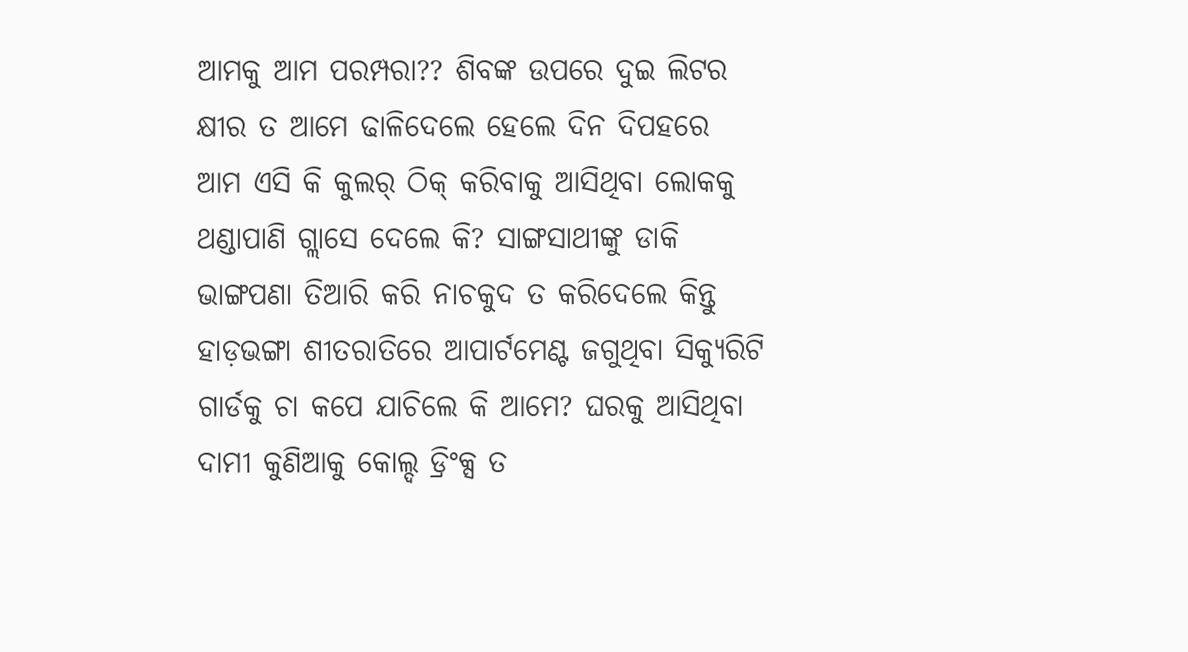ଆମକୁ ଆମ ପରମ୍ପରା?? ଶିବଙ୍କ ଉପରେ ଦୁଇ ଲିଟର କ୍ଷୀର ତ ଆମେ ଢାଳିଦେଲେ ହେଲେ ଦିନ ଦିପହରେ ଆମ ଏସି କି କୁଲର୍ ଠିକ୍ କରିବାକୁ ଆସିଥିବା ଲୋକକୁ ଥଣ୍ଡାପାଣି ଗ୍ଲାସେ ଦେଲେ କି? ସାଙ୍ଗସାଥୀଙ୍କୁ ଡାକି ଭାଙ୍ଗପଣା ତିଆରି କରି ନାଚକୁଦ ତ କରିଦେଲେ କିନ୍ତୁ ହାଡ଼ଭଙ୍ଗା ଶୀତରାତିରେ ଆପାର୍ଟମେଣ୍ଟ ଜଗୁଥିବା ସିକ୍ୟୁରିଟି ଗାର୍ଡକୁ ଚା କପେ ଯାଚିଲେ କି ଆମେ? ଘରକୁ ଆସିଥିବା ଦାମୀ କୁଣିଆକୁ କୋଲ୍ଦ ଡ୍ରିଂକ୍ସ ତ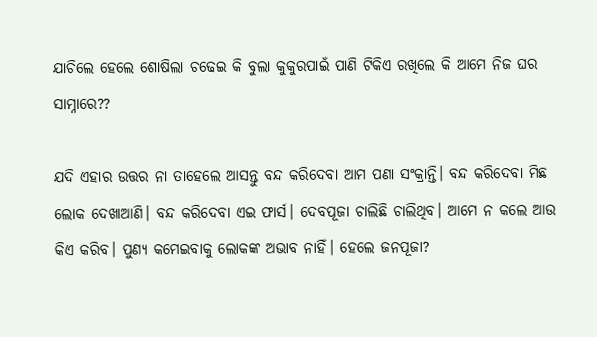ଯାଚିଲେ ହେଲେ ଶୋଷିଲା ଚଢେଇ କି ବୁଲା କୁକୁରପାଇଁ ପାଣି ଟିକିଏ ରଖିଲେ କି ଆମେ ନିଜ ଘର ସାମ୍ନାରେ??

ଯଦି ଏହାର ଉତ୍ତର ନା ତାହେଲେ ଆସନ୍ତୁ ବନ୍ଦ କରିଦେବା ଆମ ପଣା ସଂକ୍ରାନ୍ତି। ବନ୍ଦ କରିଦେବା ମିଛ ଲୋକ ଦେଖାଆଣି। ବନ୍ଦ କରିଦେବା ଏଇ ଫାର୍ସ। ଦେବପୂଜା ଚାଲିଛି ଚାଲିଥିବ। ଆମେ ନ କଲେ ଆଉ କିଏ କରିବ। ପୁଣ୍ୟ କମେଇବାକୁ ଲୋକଙ୍କ ଅଭାବ ନାହିଁ। ହେଲେ ଜନପୂଜା?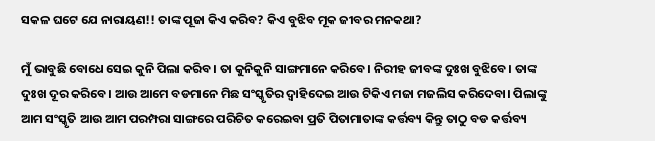ସକଳ ଘଟେ ଯେ ନାରାୟଣ!! ତାଙ୍କ ପୂଜା କିଏ କରିବ? କିଏ ବୁଝିବ ମୂକ ଜୀବର ମନକଥା?

ମୁଁ ଭାବୁଛି ବୋଧେ ସେଇ କୁନି ପିଲା କରିବ। ତା କୁନିକୁନି ସାଙ୍ଗମାନେ କରିବେ। ନିରୀହ ଜୀବଙ୍କ ଦୁଃଖ ବୁଝିବେ। ତାଙ୍କ ଦୁଃଖ ଦୂର କରିବେ। ଆଉ ଆମେ ବଡମାନେ ମିଛ ସଂସ୍କୃତିର ଦ୍ୱାହିଦେଇ ଆଉ ଟିକିଏ ମଜା ମଜଲିସ କରିଦେବା। ପିଲାଙ୍କୁ ଆମ ସଂସ୍କୃତି ଆଉ ଆମ ପରମ୍ପରା ସାଙ୍ଗରେ ପରିଚିତ କରେଇବା ପ୍ରତି ପିତାମାତାଙ୍କ କର୍ତ୍ତବ୍ୟ କିନ୍ତୁ ତାଠୁ ବଡ କର୍ତ୍ତବ୍ୟ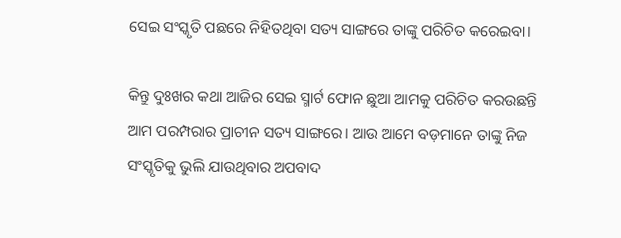ସେଇ ସଂସ୍କୃତି ପଛରେ ନିହିତଥିବା ସତ୍ୟ ସାଙ୍ଗରେ ତାଙ୍କୁ ପରିଚିତ କରେଇବା।

କିନ୍ତୁ ଦୁଃଖର କଥା ଆଜିର ସେଇ ସ୍ମାର୍ଟ ଫୋନ ଛୁଆ ଆମକୁ ପରିଚିତ କରଉଛନ୍ତି ଆମ ପରମ୍ପରାର ପ୍ରାଚୀନ ସତ୍ୟ ସାଙ୍ଗରେ। ଆଉ ଆମେ ବଡ଼ମାନେ ତାଙ୍କୁ ନିଜ ସଂସ୍କୃତିକୁ ଭୁଲି ଯାଉଥିବାର ଅପବାଦ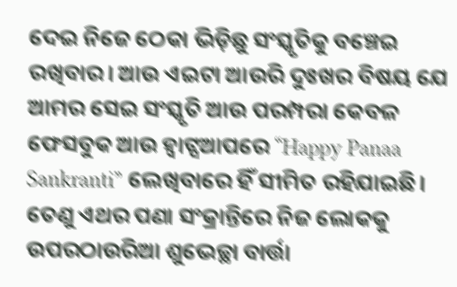ଦେଇ ନିଜେ ଠେକା ଭିଡ଼ିଛୁ ସଂସ୍କୃତିକୁ ବଞ୍ଚେଇ ରଖିବାର। ଆଉ ଏଇଟା ଆଉରି ଦୁଃଖର ବିଷୟ ଯେ ଆମର ସେଇ ସଂସ୍କୃତି ଆଉ ପରମ୍ପରା କେବଳ ଫେସବୁକ ଆଉ ହ୍ଵାଟ୍ସଆପରେ “Happy Panaa Sankranti” ଲେଖିବାରେ ହିଁ ସୀମିତ ରହିଯାଇଛି। ତେଣୁ ଏଥର ପଣା ସଂକ୍ରାନ୍ତିରେ ନିଜ ଲୋକକୁ ଉପରଠାଉରିଆ ଶୁଭେଚ୍ଛା ବାର୍ତ୍ତା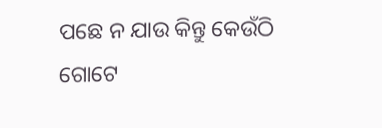ପଛେ ନ ଯାଉ କିନ୍ତୁ କେଉଁଠି ଗୋଟେ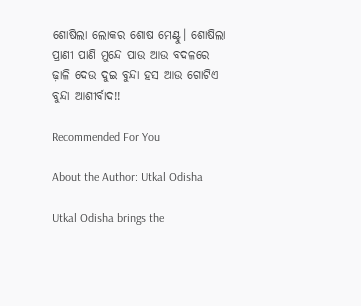ଶୋଷିଲା ଲୋକର ଶୋଷ ମେଣ୍ଟୁ। ଶୋଷିଲା ପ୍ରାଣୀ ପାଣି ମୁନ୍ଦେ ପାଉ ଆଉ ବଦଳରେ ଢ଼ାଳି ଦେଉ ଦୁଇ ବୁନ୍ଦା ହସ ଆଉ ଗୋଟିଏ ବୁନ୍ଦା ଆଶୀର୍ବାଦ!!

Recommended For You

About the Author: Utkal Odisha

Utkal Odisha brings the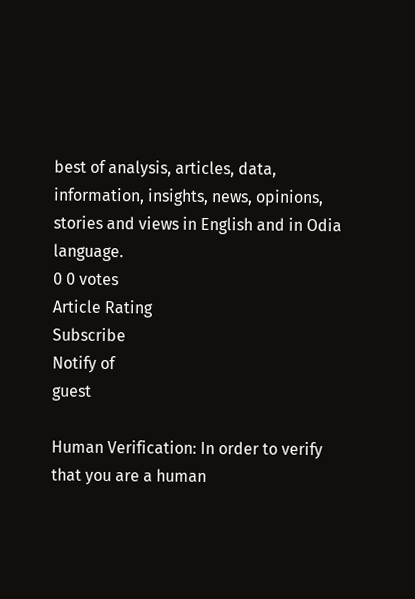best of analysis, articles, data, information, insights, news, opinions, stories and views in English and in Odia language.
0 0 votes
Article Rating
Subscribe
Notify of
guest

Human Verification: In order to verify that you are a human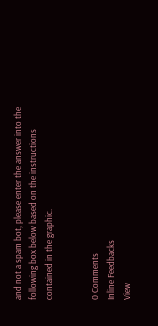and not a spam bot, please enter the answer into the following box below based on the instructions contained in the graphic.


0 Comments
Inline Feedbacks
View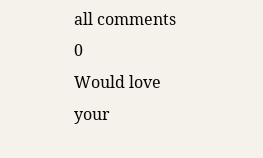all comments
0
Would love your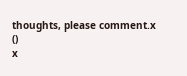thoughts, please comment.x
()
x